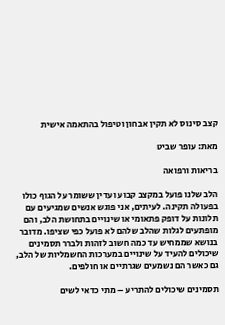קצב סינוס לא תקין אבחון וטיפול בהתאמה אישית

מאת: עופר שביט

בריאות ורפואה

הלב שלנו פועל במקצב קבוע ועדין ששומר על הגוף כולו בפעולה תקינה. לעיתים, אני פוגש אנשים שמגיעים עם תלונות על דופק פתאומי או שינויים בתחושת הלב, והם מופתעים לגלות שהלב שלהם לא פועל כפי שציפו. מדובר בנושא שממחיש עד כמה חשוב לזהות ולברר תסמינים שיכולים להעיד על שינויים במערכות החשמליות של הלב, גם כאשר הם נשמעים שגרתיים או חולפים.

תסמינים שיכולים להתריע – מתי כדאי לשים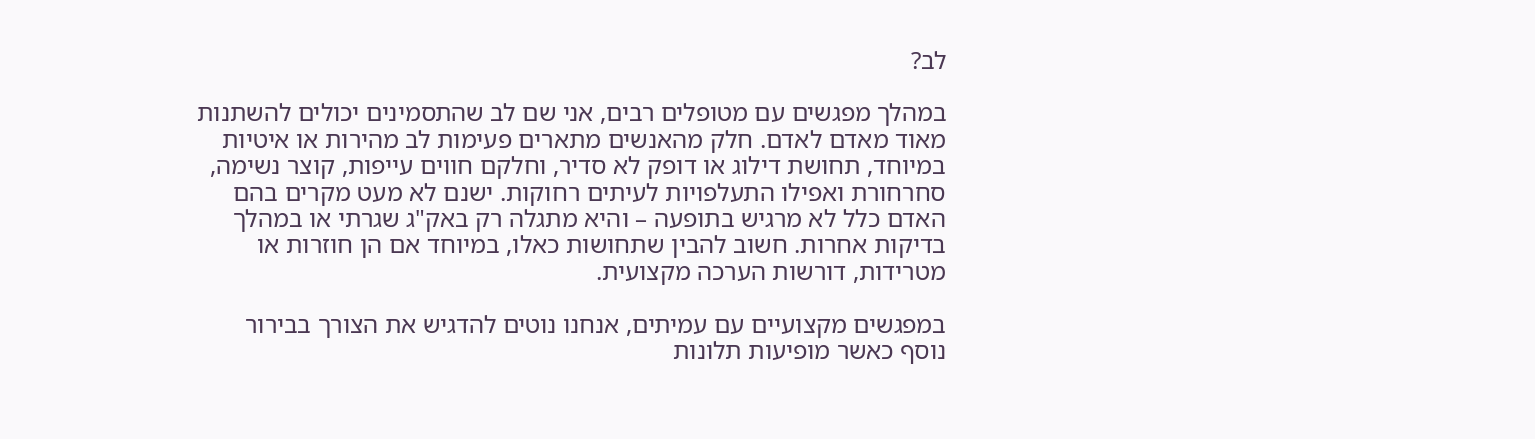לב?

במהלך מפגשים עם מטופלים רבים, אני שם לב שהתסמינים יכולים להשתנות מאוד מאדם לאדם. חלק מהאנשים מתארים פעימות לב מהירות או איטיות במיוחד, תחושת דילוג או דופק לא סדיר, וחלקם חווים עייפות, קוצר נשימה, סחרחורת ואפילו התעלפויות לעיתים רחוקות. ישנם לא מעט מקרים בהם האדם כלל לא מרגיש בתופעה – והיא מתגלה רק באק"ג שגרתי או במהלך בדיקות אחרות. חשוב להבין שתחושות כאלו, במיוחד אם הן חוזרות או מטרידות, דורשות הערכה מקצועית.

במפגשים מקצועיים עם עמיתים, אנחנו נוטים להדגיש את הצורך בבירור נוסף כאשר מופיעות תלונות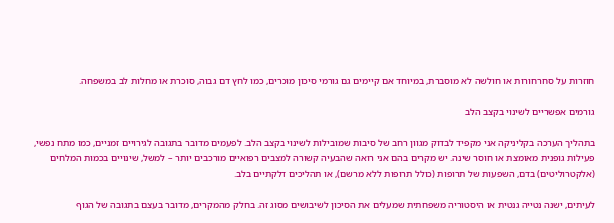חוזרות על סחרחורות או חולשה לא מוסברת, במיוחד אם קיימים גם גורמי סיכון מוכרים, כמו לחץ דם גבוה, סוכרת או מחלות לב במשפחה.

גורמים אפשריים לשינוי בקצב הלב

בתהליך הערכה בקליניקה אני מקפיד לבדוק מגוון רחב של סיבות שמובילות לשינוי בקצב הלב. לפעמים מדובר בתגובה לגירויים זמניים, כמו מתח נפשי, פעילות גופנית מאומצת או חוסר שינה. יש מקרים בהם אני רואה שהבעיה קשורה למצבים רפואיים מורכבים יותר – למשל, שינויים בכמות המלחים (אלקטרוליטים) בדם, השפעות של תרופות (כולל תרופות ללא מרשם), או תהליכים דלקתיים בלב.

לעיתים, ישנה נטייה גנטית או היסטוריה משפחתית שמעלים את הסיכון לשיבושים מסוג זה. בחלק מהמקרים, מדובר בעצם בתגובה של הגוף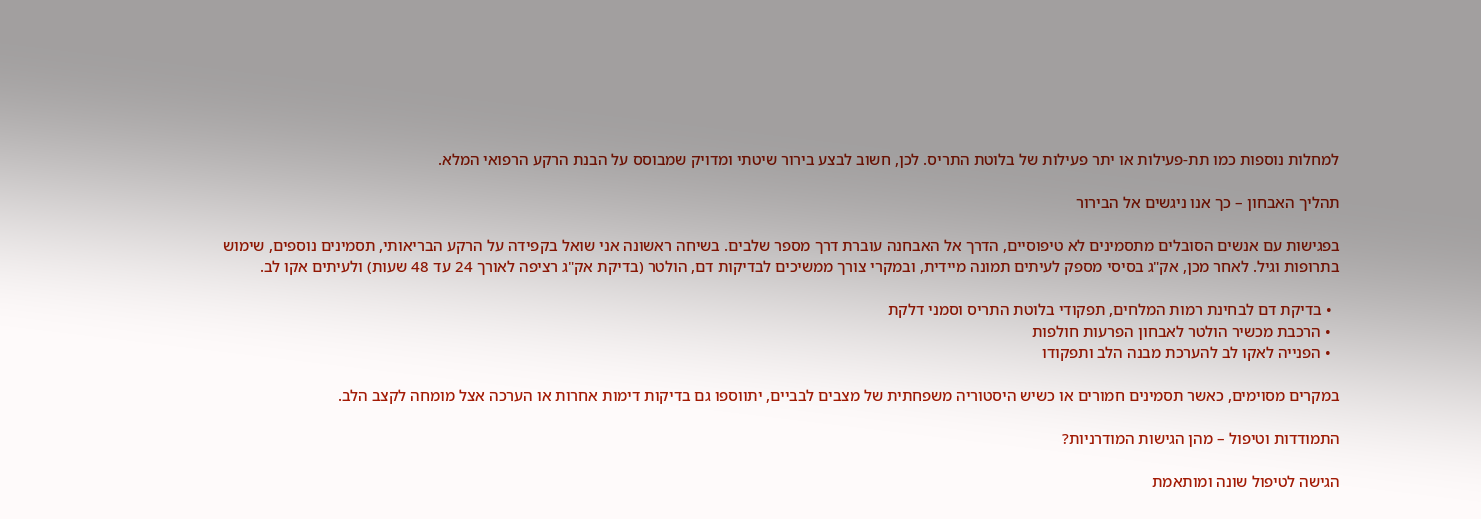למחלות נוספות כמו תת-פעילות או יתר פעילות של בלוטת התריס. לכן, חשוב לבצע בירור שיטתי ומדויק שמבוסס על הבנת הרקע הרפואי המלא.

תהליך האבחון – כך אנו ניגשים אל הבירור

בפגישות עם אנשים הסובלים מתסמינים לא טיפוסיים, הדרך אל האבחנה עוברת דרך מספר שלבים. בשיחה ראשונה אני שואל בקפידה על הרקע הבריאותי, תסמינים נוספים, שימוש בתרופות וגיל. לאחר מכן, אק"ג בסיסי מספק לעיתים תמונה מיידית, ובמקרי צורך ממשיכים לבדיקות דם, הולטר (בדיקת אק"ג רציפה לאורך 24 עד 48 שעות) ולעיתים אקו לב.

  • בדיקת דם לבחינת רמות המלחים, תפקודי בלוטת התריס וסמני דלקת
  • הרכבת מכשיר הולטר לאבחון הפרעות חולפות
  • הפנייה לאקו לב להערכת מבנה הלב ותפקודו

במקרים מסוימים, כאשר תסמינים חמורים או כשיש היסטוריה משפחתית של מצבים לבביים, יתווספו גם בדיקות דימות אחרות או הערכה אצל מומחה לקצב הלב.

התמודדות וטיפול – מהן הגישות המודרניות?

הגישה לטיפול שונה ומותאמת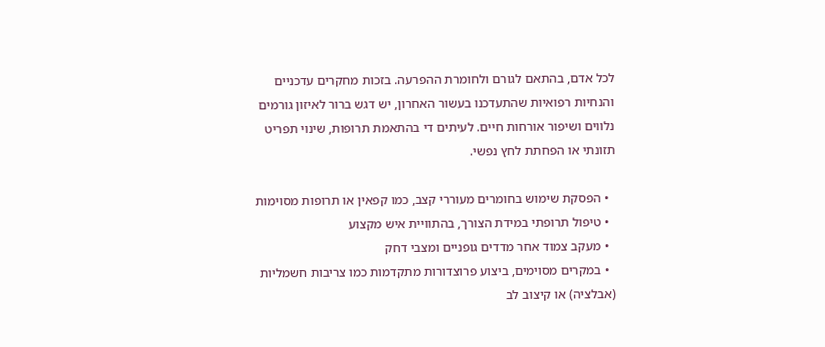לכל אדם, בהתאם לגורם ולחומרת ההפרעה. בזכות מחקרים עדכניים והנחיות רפואיות שהתעדכנו בעשור האחרון, יש דגש ברור לאיזון גורמים נלווים ושיפור אורחות חיים. לעיתים די בהתאמת תרופות, שינוי תפריט תזונתי או הפחתת לחץ נפשי.

  • הפסקת שימוש בחומרים מעוררי קצב, כמו קפאין או תרופות מסוימות
  • טיפול תרופתי במידת הצורך, בהתוויית איש מקצוע
  • מעקב צמוד אחר מדדים גופניים ומצבי דחק
  • במקרים מסוימים, ביצוע פרוצדורות מתקדמות כמו צריבות חשמליות (אבלציה) או קיצוב לב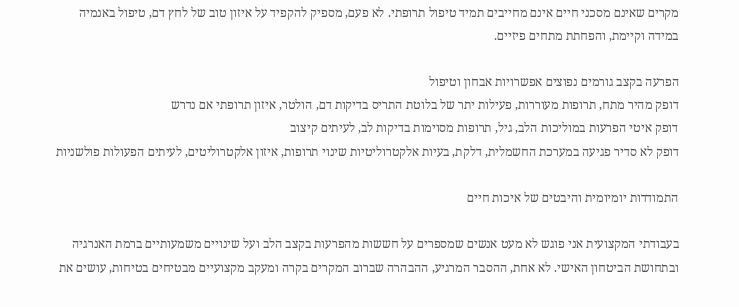מקרים שאינם מסכני חיים אינם מחייבים תמיד טיפול תרופתי. לא פעם, מספיק להקפיד על איזון טוב של לחץ דם, טיפול באנמיה במידה וקיימת, והפחתת מתחים פיזיים.

הפרעה בקצב גורמים נפוצים אפשרויות אבחון וטיפול
דופק מהיר מתח, תרופות מעוררות, פעילות יתר של בלוטת התריס בדיקות דם, הולטר, איזון תרופתי אם נדרש
דופק איטי הפרעות במוליכות הלב, גיל, תרופות מסוימות בדיקות לב, לעיתים קיצוב
דופק לא סדיר פגיעה במערכת החשמלית, דלקת, בעיות אלקטרוליטיות שינוי תרופות, איזון אלקטרוליטים, לעיתים הפעולות פולשניות

התמודדות יומיומית והיבטים של איכות חיים

בעבודתי המקצועית אני פוגש לא מעט אנשים שמספרים על חששות מהפרעות בקצב הלב ועל שינויים משמעותיים ברמת האנרגיה ובתחושת הביטחון האישי. לא אחת, ההסבר המרגיע, ההבהרה שברוב המקרים בקרה ומעקב מקצועיים מבטיחים בטיחות, עושים את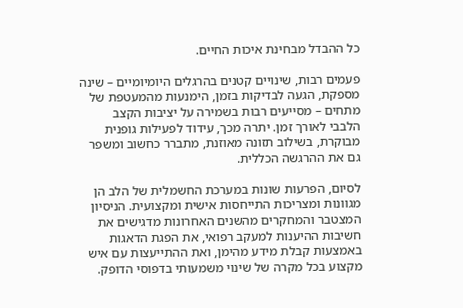כל ההבדל מבחינת איכות החיים.

פעמים רבות, שינויים קטנים בהרגלים היומיומיים – שינה מספקת, הגעה לבדיקות בזמן, הימנעות מהמעטפת של מתחים – מסייעים רבות בשמירה על יציבות הקצב הלבבי לאורך זמן. יתרה מכך, עידוד לפעילות גופנית מבוקרת, בשילוב תזונה מאוזנת, מתברר כחשוב ומשפר גם את ההרגשה הכללית.

לסיום, הפרעות שונות במערכת החשמלית של הלב הן מגוונות ומצריכות התייחסות אישית ומקצועית. הניסיון המצטבר והמחקרים מהשנים האחרונות מדגישים את חשיבות ההיענות למעקב רפואי, את הפגת הדאגות באמצעות קבלת מידע מהימן, ואת ההתייעצות עם איש מקצוע בכל מקרה של שינוי משמעותי בדפוסי הדופק.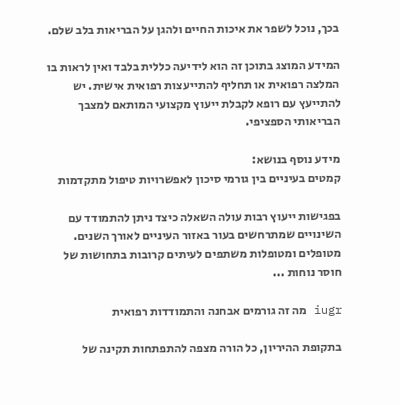בכך, נוכל לשפר את איכות החיים ולהגן על הבריאות בלב שלם.

המידע המוצג בתוכן זה הוא לידיעה כללית בלבד ואין לראות בו המלצה רפואית או תחליף להתייעצות רפואית אישית. יש להתייעץ עם רופא לקבלת ייעוץ מקצועי המותאם למצבך הבריאותי הספציפי.

מידע נוסף בנושא:
קמטים בעיניים בין גורמי סיכון לאפשרויות טיפול מתקדמות

בפגישות ייעוץ רבות עולה השאלה כיצד ניתן להתמודד עם השינויים שמתרחשים בעור באזור העיניים לאורך השנים. מטופלים ומטופלות משתפים לעיתים קרובות בתחושות של חוסר נוחות ...

iugr מה זה גורמים אבחנה והתמודדות רפואית

בתקופת ההיריון, כל הורה מצפה להתפתחות תקינה של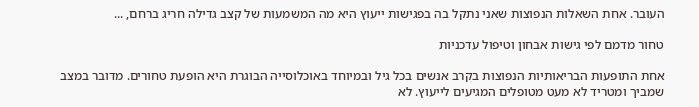העובר. אחת השאלות הנפוצות שאני נתקל בה בפגישות ייעוץ היא מה המשמעות של קצב גדילה חריג ברחם, ...

טחור מדמם לפי גישות אבחון וטיפול עדכניות

אחת התופעות הבריאותיות הנפוצות בקרב אנשים בכל גיל ובמיוחד באוכלוסייה הבוגרת היא הופעת טחורים. מדובר במצב שמביך ומטריד לא מעט מטופלים המגיעים לייעוץ. לא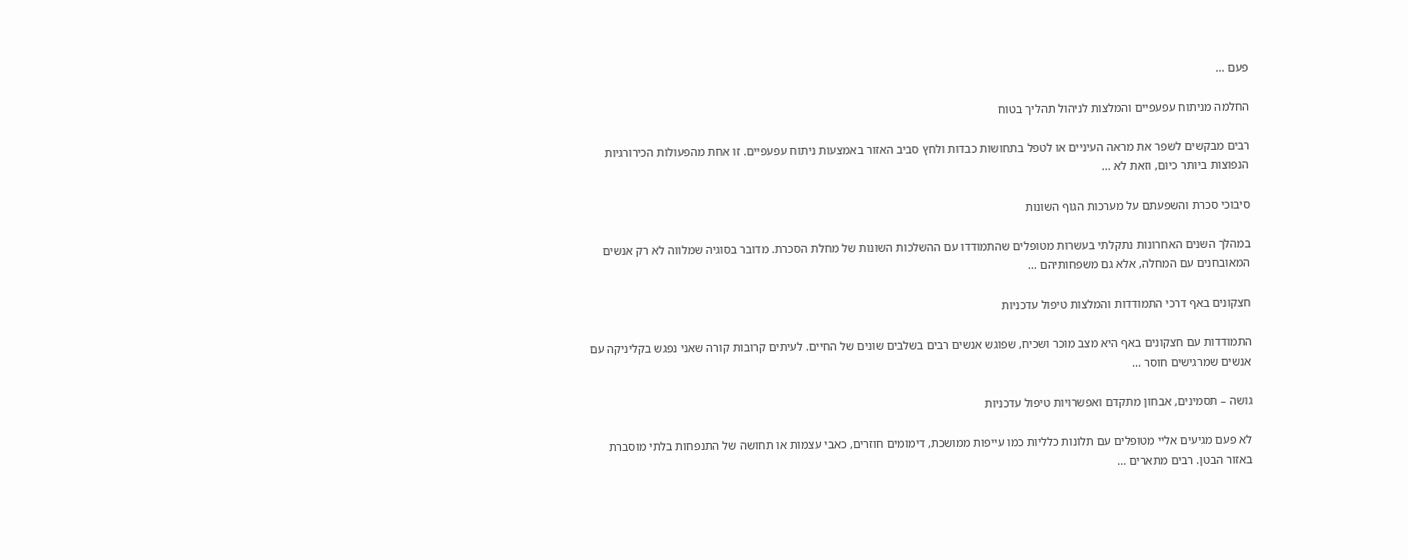פעם ...

החלמה מניתוח עפעפיים והמלצות לניהול תהליך בטוח

רבים מבקשים לשפר את מראה העיניים או לטפל בתחושות כבדות ולחץ סביב האזור באמצעות ניתוח עפעפיים. זו אחת מהפעולות הכירורגיות הנפוצות ביותר כיום, וזאת לא ...

סיבוכי סכרת והשפעתם על מערכות הגוף השונות

במהלך השנים האחרונות נתקלתי בעשרות מטופלים שהתמודדו עם ההשלכות השונות של מחלת הסכרת. מדובר בסוגיה שמלווה לא רק אנשים המאובחנים עם המחלה, אלא גם משפחותיהם ...

חצקונים באף דרכי התמודדות והמלצות טיפול עדכניות

התמודדות עם חצקונים באף היא מצב מוכר ושכיח, שפוגש אנשים רבים בשלבים שונים של החיים. לעיתים קרובות קורה שאני נפגש בקליניקה עם אנשים שמרגישים חוסר ...

גושה – תסמינים, אבחון מתקדם ואפשרויות טיפול עדכניות

לא פעם מגיעים אליי מטופלים עם תלונות כלליות כמו עייפות ממושכת, דימומים חוזרים, כאבי עצמות או תחושה של התנפחות בלתי מוסברת באזור הבטן. רבים מתארים ...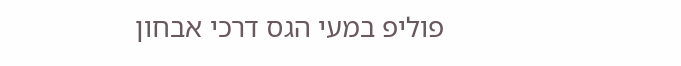פוליפ במעי הגס דרכי אבחון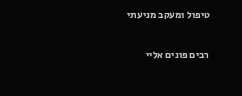טיפול ומעקב מניעתי

רבים פונים אליי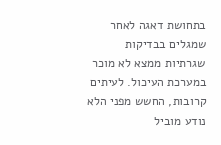בתחושת דאגה לאחר שמגלים בבדיקות שגרתיות ממצא לא מוכר במערכת העיכול. לעיתים קרובות, החשש מפני הלא נודע מוביל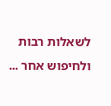לשאלות רבות ולחיפוש אחר ...